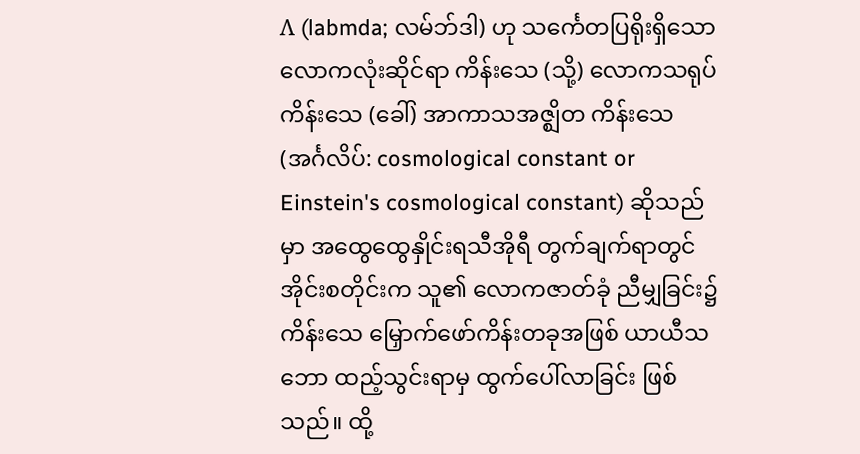Λ (labmda; လမ်ဘ်ဒါ) ဟု သင်္ကေတပြရိုးရှိသော လောကလုံးဆိုင်ရာ ကိန်းသေ (သို့) လောကသရုပ် ကိန်းသေ (ခေါ်) အာကာသအဇ္ဈိတ ကိန်းသေ (အင်္ဂလိပ်: cosmological constant or Einstein's cosmological constant) ဆိုသည်မှာ အထွေထွေနှိုင်းရသီအိုရီ တွက်ချက်ရာတွင် အိုင်းစတိုင်းက သူ၏ လောကဇာတ်ခုံ ညီမျှခြင်း၌ ကိန်းသေ မြှောက်ဖော်ကိန်းတခုအဖြစ် ယာယီသဘော ထည့်သွင်းရာမှ ထွက်ပေါ်လာခြင်း ဖြစ်သည်။ ထို့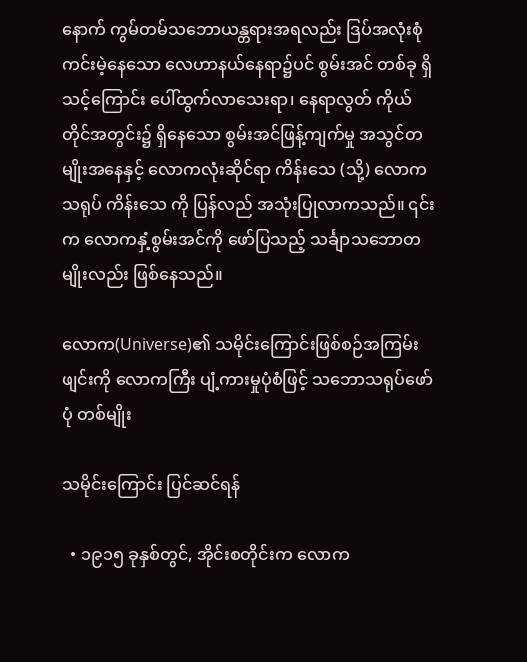နောက် ကွမ်တမ်သဘောယန္တရားအရလည်း ဒြပ်အလုံးစုံ ကင်းမဲ့နေသော လေဟာနယ်နေရာ၌ပင် စွမ်းအင် တစ်ခု ရှိသင့်ကြောင်း ပေါ်ထွက်လာသေးရာ၊ နေရာလွတ် ကိုယ်တိုင်အတွင်း၌ ရှိနေသော စွမ်းအင်ဖြန့်ကျက်မှု အသွင်တမျိုးအနေနှင့် လောကလုံးဆိုင်ရာ ကိန်းသေ (သို့) လောကသရုပ် ကိန်းသေ ကို ပြန်လည် အသုံးပြုလာကသည်။ ၎င်းက လောကနှံ့စွမ်းအင်ကို ဖော်ပြသည့် သင်္ချာသဘောတမျိုးလည်း ဖြစ်နေသည်။

လောက(Universe)၏ သမိုင်းကြောင်းဖြစ်စဉ်အကြမ်းဖျင်းကို လောကကြီး ပျံ့ကားမှုပုံစံဖြင့် သဘောသရုပ်ဖော်ပုံ တစ်မျိုး

သမိုင်းကြောင်း ပြင်ဆင်ရန်

  • ၁၉၁၅ ခုနှစ်တွင်, အိုင်းစတိုင်းက လောက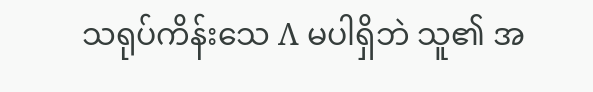သရုပ်ကိန်းသေ Λ မပါရှိဘဲ သူ၏ အ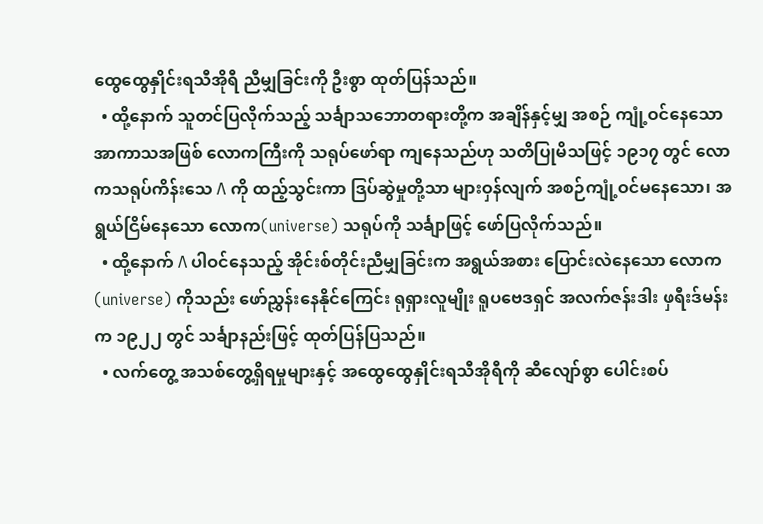ထွေထွေနှိုင်းရသီအိုရီ ညီမျှခြင်းကို ဦးစွာ ထုတ်ပြန်သည်။
  • ထို့နောက် သူတင်ပြလိုက်သည့် သင်္ချာသဘောတရားတို့က အချိန်နှင့်မျှ အစဉ် ကျုံ့ဝင်နေသော အာကာသအဖြစ် လောကကြီးကို သရုပ်ဖော်ရာ ကျနေသည်ဟု သတိပြုမိသဖြင့် ၁၉၁၇ တွင် လောကသရုပ်ကိန်းသေ Λ ကို ထည့်သွင်းကာ ဒြပ်ဆွဲမှုတို့သာ များဝှန်လျက် အစဉ်ကျုံ့ဝင်မနေသော၊ အရွယ်ငြိမ်နေသော လောက(universe) သရုပ်ကို သင်္ချာဖြင့် ဖော်ပြလိုက်သည်။
  • ထို့နောက် Λ ပါဝင်နေသည့် အိုင်းစ်တိုင်းညီမျှခြင်းက အရွယ်အစား ပြောင်းလဲနေသော လောက(universe) ကိုသည်း ဖော်ညွှန်းနေနိုင်ကြေင်း ရုရှားလူမျိုး ရူပဗေဒရှင် အလက်ဇန်းဒါး ဖှရီးဒ်မန်းက ၁၉၂၂ တွင် သင်္ချာနည်းဖြင့် ထုတ်ပြန်ပြသည်။
  • လက်တွေ့ အသစ်တွေ့ရှိရမှုများနှင့် အထွေထွေနှိုင်းရသီအိုရီကို ဆီလျော်စွာ ပေါင်းစပ်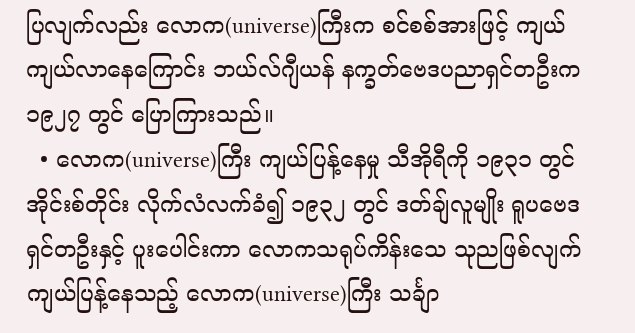ပြလျက်လည်း လောက(universe)ကြီးက စင်စစ်အားဖြင့် ကျယ်ကျယ်လာနေကြောင်း ဘယ်လ်ဂျီယန် နက္ခတ်ဗေဒပညာရှင်တဦးက ၁၉၂၇ တွင် ပြောကြားသည်။
  • လောက(universe)ကြီး ကျယ်ပြန့်နေမှု သီအိုရီကို ၁၉၃၁ တွင် အိုင်းစ်တိုင်း လိုက်လံလက်ခံ၍ ၁၉၃၂ တွင် ဒတ်ချ်လူမျိုး ရူပဗေဒရှင်တဦးနှင့် ပူးပေါင်းကာ လောကသရုပ်ကိန်းသေ သုညဖြစ်လျက် ကျယ်ပြန့်နေသည့် လောက(universe)ကြီး သင်္ချာ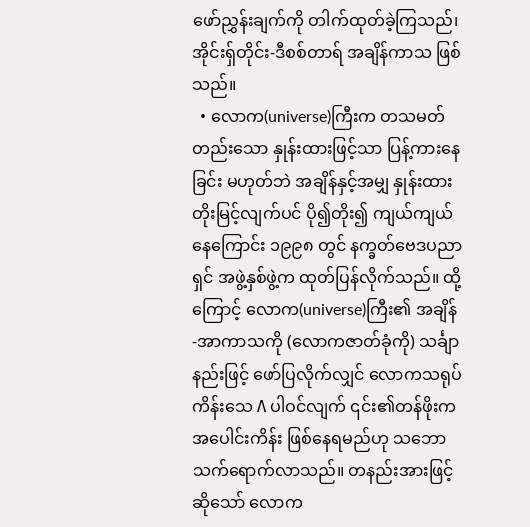ဖော်ညွှန်းချက်ကို တါက်ထုတ်ခဲ့ကြသည်၊ အိုင်းရှ်တိုင်း-ဒီစစ်တာရ် အချိန်ကာသ ဖြစ်သည်။
  • လောက(universe)ကြီးက တသမတ်တည်းသော နှုန်းထားဖြင့်သာ ပြန့်ကားနေခြင်း မဟုတ်ဘဲ အချိန်နှင့်အမျှ နှုန်းထားတိုးမြင့်လျက်ပင် ပို၍တိုး၍ ကျယ်ကျယ်နေကြောင်း ၁၉၉၈ တွင် နက္ခတ်ဗေဒပညာရှင် အဖွဲ့နှစ်ဖွဲ့က ထုတ်ပြန်လိုက်သည်။ ထို့ကြောင့် လောက(universe)ကြီး၏ အချိန်-အာကာသကို (လောကဇာတ်ခုံကို) သင်္ချာနည်းဖြင့် ဖော်ပြလိုက်လျှင် လောကသရုပ် ကိန်းသေ Λ ပါဝင်လျက် ၎င်း၏တန်ဖိုးက အပေါင်းကိန်း ဖြစ်နေရမည်ဟု သဘောသက်ရောက်လာသည်။ တနည်းအားဖြင့်ဆိုသော် လောက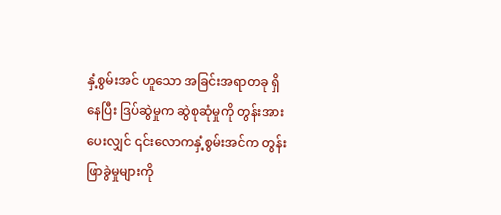နှံ့စွမ်းအင် ဟူသော အခြင်းအရာတခု ရှိနေပြီး ဒြပ်ဆွဲမှုက ဆွဲစုဆုံမှုကို တွန်းအားပေးလျှင် ၎င်းလောကနှံ့စွမ်းအင်က တွန်းဖြာခွဲမှုများကို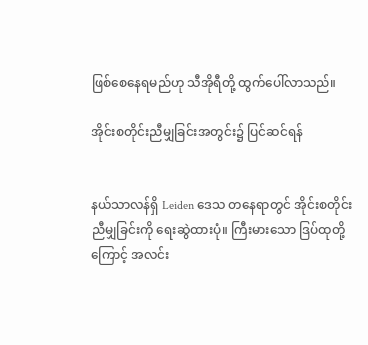ဖြစ်စေနေရမည်ဟု သီအိုရီတို့ ထွက်ပေါ်လာသည်။

အိုင်းစတိုင်းညီမျှခြင်းအတွင်း၌ ပြင်ဆင်ရန်


နယ်သာလန်ရှိ Leiden ဒေသ တနေရာတွင် အိုင်းစတိုင်းညီမျှခြင်းကို ရေးဆွဲထားပုံ။ ကြီးမားသော ဒြပ်ထုတို့ကြောင့် အလင်း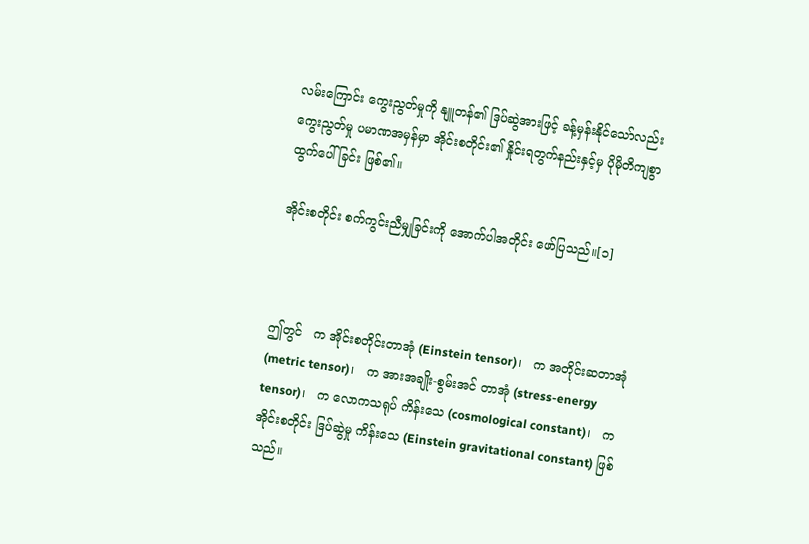လမ်းကြောင်း ကွေးညွတ်မှုကို နျူတန်၏ ဒြပ်ဆွဲအားဖြင့် ခန့်မှန်းနိုင်သော်လည်း ကွေးညွတ်မှု ပမာဏအမှန်မှာ အိုင်းစတိုင်း၏ နှိုင်းရတွက်နည်းနှင့်မှ ပိုမိုတိကျစွာ ထွက်ပေါ်ခြင်း ဖြစ်၏။

အိုင်းစတိုင်း စက်ကွင်းညီမျှခြင်းကို အောက်ပါအတိုင်း ဖော်ပြသည်။[၁]



ဤတွင်   က အိုင်းစတိုင်းတာအုံ (Einstein tensor)၊   က အတိုင်းဆတာအုံ (metric tensor)၊   က အားအချိုး-စွမ်းအင် တာအုံ (stress-energy tensor)၊   က လောကသရုပ် ကိန်းသေ (cosmological constant)၊   က အိုင်းစတိုင်း ဒြပ်ဆွဲမှု ကိန်းသေ (Einstein gravitational constant) ဖြစ်သည်။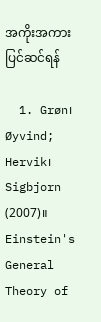အကိုးအကား ပြင်ဆင်ရန်

  1. Grøn၊ Øyvind; Hervik၊ Sigbjorn (2007)။ Einstein's General Theory of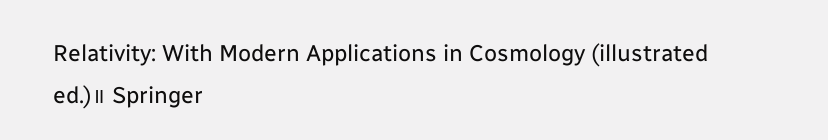Relativity: With Modern Applications in Cosmology (illustrated ed.)။ Springer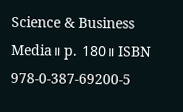Science & Business Media။ p. 180။ ISBN 978-0-387-69200-5